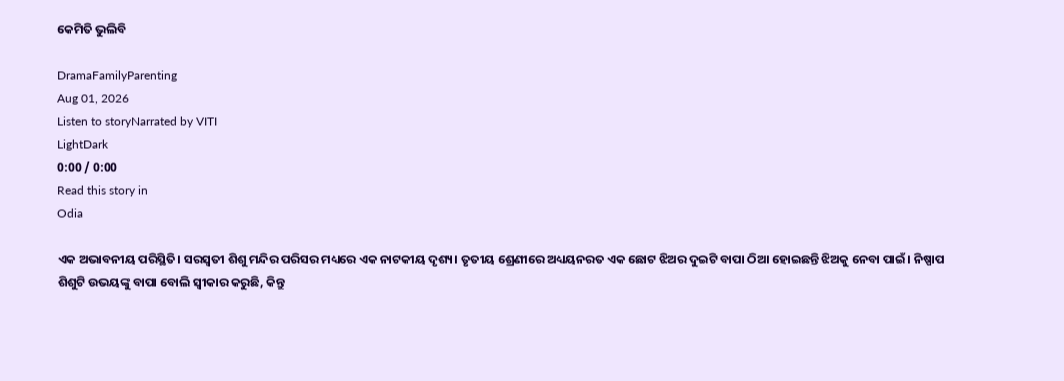କେମିତି ଭୁଲିବି

DramaFamilyParenting
Aug 01, 2026
Listen to storyNarrated by VITI
LightDark
0:00 / 0:00
Read this story in
Odia

ଏକ ଅଭାବନୀୟ ପରିସ୍ଥିତି। ସରସ୍ୱତୀ ଶିଶୁ ମନ୍ଦିର ପରିସର ମଧ୍ୟରେ ଏକ ନାଟକୀୟ ଦୃଶ୍ୟ। ତୃତୀୟ ଶ୍ରେଣୀରେ ଅଧ୍ୟୟନରତ ଏକ ଛୋଟ ଝିଅର ଦୁଇଟି ବାପା ଠିଆ ହୋଇଛନ୍ତି ଝିଅକୁ ନେବା ପାଇଁ। ନିଷ୍ପାପ ଶିଶୁଟି ଉଭୟଙ୍କୁ ବାପା ବୋଲି ସ୍ୱୀକାର କରୁଛି, କିନ୍ତୁ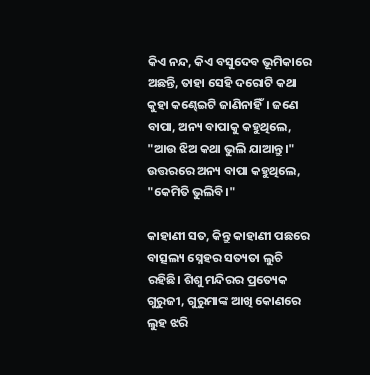କିଏ ନନ୍ଦ, କିଏ ବସୁଦେବ ଭୂମିକାରେ ଅଛନ୍ତି, ତାହା ସେହି ଦରୋଟି କଥା କୁହା କଣ୍ଢେଇଟି ଜାଣିନାହିଁ। ଜଣେ ବାପା, ଅନ୍ୟ ବାପାକୁ କହୁଥିଲେ, "ଆଉ ଝିଅ କଥା ଭୁଲି ଯାଆନ୍ତୁ।" ଉତ୍ତରରେ ଅନ୍ୟ ବାପା କହୁଥିଲେ, "କେମିତି ଭୁଲିବି।"

କାହାଣୀ ସତ, କିନ୍ତୁ କାହାଣୀ ପଛରେ ବାତ୍ସଲ୍ୟ ସ୍ନେହର ସତ୍ୟତା ଲୁଚି ରହିଛି। ଶିଶୁ ମନ୍ଦିରର ପ୍ରତ୍ୟେକ ଗୁରୁଜୀ, ଗୁରୁମାଙ୍କ ଆଖି କୋଣରେ ଲୁହ ଝରି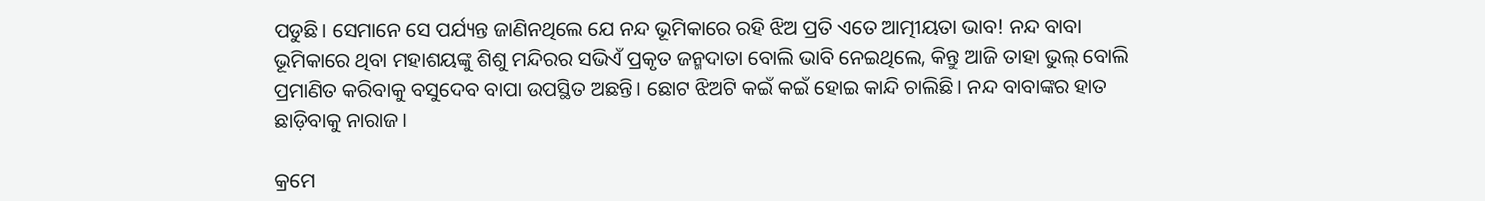ପଡୁଛି। ସେମାନେ ସେ ପର୍ଯ୍ୟନ୍ତ ଜାଣିନଥିଲେ ଯେ ନନ୍ଦ ଭୂମିକାରେ ରହି ଝିଅ ପ୍ରତି ଏତେ ଆତ୍ମୀୟତା ଭାବ! ନନ୍ଦ ବାବା ଭୂମିକାରେ ଥିବା ମହାଶୟଙ୍କୁ ଶିଶୁ ମନ୍ଦିରର ସଭିଏଁ ପ୍ରକୃତ ଜନ୍ମଦାତା ବୋଲି ଭାବି ନେଇଥିଲେ, କିନ୍ତୁ ଆଜି ତାହା ଭୁଲ୍ ବୋଲି ପ୍ରମାଣିତ କରିବାକୁ ବସୁଦେବ ବାପା ଉପସ୍ଥିତ ଅଛନ୍ତି। ଛୋଟ ଝିଅଟି କଇଁ କଇଁ ହୋଇ କାନ୍ଦି ଚାଲିଛି। ନନ୍ଦ ବାବାଙ୍କର ହାତ ଛାଡ଼ିବାକୁ ନାରାଜ।

କ୍ରମେ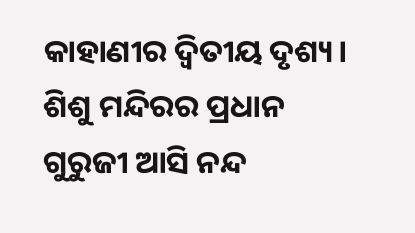କାହାଣୀର ଦ୍ୱିତୀୟ ଦୃଶ୍ୟ। ଶିଶୁ ମନ୍ଦିରର ପ୍ରଧାନ ଗୁରୁଜୀ ଆସି ନନ୍ଦ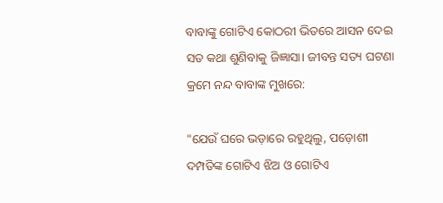ବାବାଙ୍କୁ ଗୋଟିଏ କୋଠରୀ ଭିତରେ ଆସନ ଦେଇ ସତ କଥା ଶୁଣିବାକୁ ଜିଜ୍ଞାସା। ଜୀବନ୍ତ ସତ୍ୟ ଘଟଣା କ୍ରମେ ନନ୍ଦ ବାବାଙ୍କ ମୁଖରେ:

"ଯେଉଁ ଘରେ ଭଡ଼ାରେ ରହୁଥିଲୁ, ପଡ଼ୋଶୀ ଦମ୍ପତିଙ୍କ ଗୋଟିଏ ଝିଅ ଓ ଗୋଟିଏ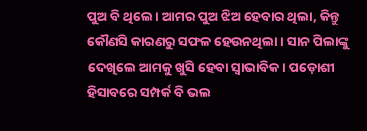ପୁଅ ବି ଥିଲେ। ଆମର ପୁଅ ଝିଅ ହେବାର ଥିଲା, କିନ୍ତୁ କୌଣସି କାରଣରୁ ସଫଳ ହେଉନଥିଲା। ସାନ ପିଲାଙ୍କୁ ଦେଖିଲେ ଆମକୁ ଖୁସି ହେବା ସ୍ୱାଭାବିକ। ପଡ଼ୋଶୀ ହିସାବରେ ସମ୍ପର୍କ ବି ଭଲ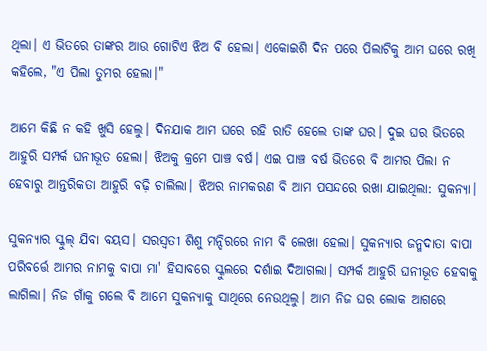ଥିଲା। ଏ ଭିତରେ ତାଙ୍କର ଆଉ ଗୋଟିଏ ଝିଅ ବି ହେଲା। ଏକୋଇଶି ଦିନ ପରେ ପିଲାଟିକୁ ଆମ ଘରେ ରଖି କହିଲେ, "ଏ ପିଲା ତୁମର ହେଲା।"

ଆମେ କିଛି ନ କହି ଖୁସି ହେଲୁ। ଦିନଯାକ ଆମ ଘରେ ରହି ରାତି ହେଲେ ତାଙ୍କ ଘର। ଦୁଇ ଘର ଭିତରେ ଆହୁରି ସମ୍ପର୍କ ଘନୀଭୂତ ହେଲା। ଝିଅକୁ କ୍ରମେ ପାଞ୍ଚ ବର୍ଷ। ଏଇ ପାଞ୍ଚ ବର୍ଷ ଭିତରେ ବି ଆମର ପିଲା ନ ହେବାରୁ ଆନ୍ତରିକତା ଆହୁରି ବଢ଼ି ଚାଲିଲା। ଝିଅର ନାମକରଣ ବି ଆମ ପସନ୍ଦରେ ରଖା ଯାଇଥିଲା: ସୁକନ୍ୟା।

ସୁକନ୍ୟାର ସ୍କୁଲ୍ ଯିବା ବୟସ। ସରସ୍ୱତୀ ଶିଶୁ ମନ୍ଦିରରେ ନାମ ବି ଲେଖା ହେଲା। ସୁକନ୍ୟାର ଜନ୍ମଦାତା ବାପା ପରିବର୍ତ୍ତେ ଆମର ନାମକୁ ବାପା ମା' ହିସାବରେ ସ୍କୁଲରେ ଦର୍ଶାଇ ଦିଆଗଲା। ସମ୍ପର୍କ ଆହୁରି ଘନୀଭୂତ ହେବାକୁ ଲାଗିଲା। ନିଜ ଗାଁକୁ ଗଲେ ବି ଆମେ ସୁକନ୍ୟାକୁ ସାଥିରେ ନେଉଥିଲୁ। ଆମ ନିଜ ଘର ଲୋକ ଆଗରେ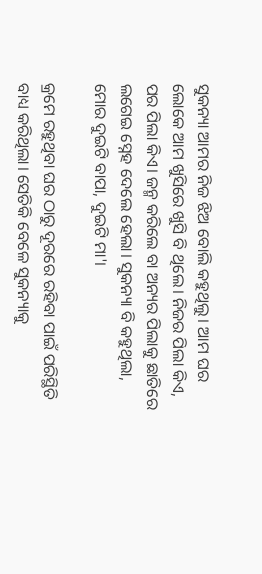ସୁକନ୍ୟା ଆମର ନିଜ ଝିଅ ବୋଲି କହୁଥିଲୁ। ଆମ ଘର ଲୋକେ ଆମ ଖୁସିରେ ଖୁସି ବି ଥିଲେ। ନିଜର ପିଲା କିଏ, ପର ପିଲା କିଏ। ଜନ୍ମ କରିଲେ ବା ଅନ୍ୟର ପିଲାକୁ ଛାତିରେ ଲଗେଇ ସ୍ନେହ ଦେଲେ ହେଲା। ସୁକନ୍ୟା ବି କହୁଥିଲା, ମୋର ଦୁଇଟି ବାପା, ଦୁଇଟି ମା'।

କ୍ରମେ ରହୁଥିବା ଘର ଠାରୁ ଦୂରରେ ରହିବା ପାଇଁ ପରିସ୍ଥିତି ବାଧ୍ୟ କରିଥିଲା। ସେତିକି ବେଳେ ସୁକନ୍ୟାକୁ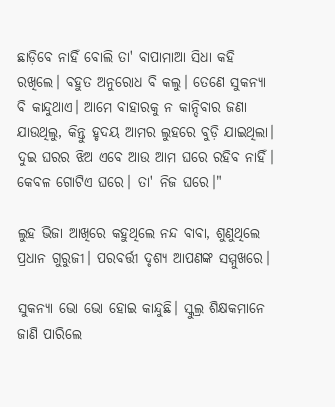ଛାଡ଼ିବେ ନାହିଁ ବୋଲି ତା' ବାପାମାଆ ସିଧା କହି ରଖିଲେ। ବହୁତ ଅନୁରୋଧ ବି କଲୁ। ତେଣେ ସୁକନ୍ୟା ବି କାନ୍ଦୁଥାଏ। ଆମେ ବାହାରକୁ ନ କାନ୍ଦିବାର ଜଣା ଯାଉଥିଲୁ, କିନ୍ତୁ ହୃଦୟ ଆମର ଲୁହରେ ବୁଡ଼ି ଯାଇଥିଲା। ଦୁଇ ଘରର ଝିଅ ଏବେ ଆଉ ଆମ ଘରେ ରହିବ ନାହିଁ। କେବଳ ଗୋଟିଏ ଘରେ। ତା' ନିଜ ଘରେ।"

ଲୁହ ଭିଜା ଆଖିରେ କହୁଥିଲେ ନନ୍ଦ ବାବା, ଶୁଣୁଥିଲେ ପ୍ରଧାନ ଗୁରୁଜୀ। ପରବର୍ତ୍ତୀ ଦୃଶ୍ୟ ଆପଣଙ୍କ ସମ୍ମୁଖରେ।

ସୁକନ୍ୟା ଭୋ ଭୋ ହୋଇ କାନ୍ଦୁଛି। ସ୍କୁଲ୍ର ଶିକ୍ଷକମାନେ ଜାଣି ପାରିଲେ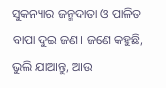ସୁକନ୍ୟାର ଜନ୍ମଦାତା ଓ ପାଳିତ ବାପା ଦୁଇ ଜଣ। ଜଣେ କହୁଛି, ଭୁଲି ଯାଆନ୍ତୁ, ଆଉ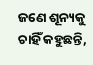ଜଣେ ଶୂନ୍ୟକୁ ଚାହିଁ କହୁଛନ୍ତି,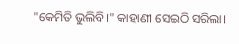"କେମିତି ଭୁଲିବି।" କାହାଣୀ ସେଇଠି ସରିଲା।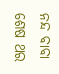ନନ୍ଦ ବାବା ଶେଷ ଥର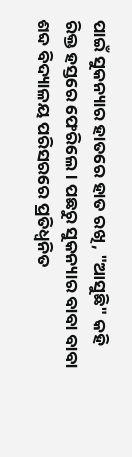ପାଇଁ ସୁକନ୍ୟାର ହାତରେ ହାତ ରଖି, "ଆସୁଛି" କହି ରିକ୍ତ ହସ୍ତରେ ଫେରିଲେ। ପଛରୁ ସୁକନ୍ୟାର ବାବା ବାବା ଶବ୍ଦ ବିଦ୍ୟାଳୟ ପରିସରରେ ପ୍ରତିଧ୍ୱନିତ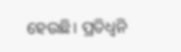ହେଉଛି। ପ୍ରତିଧ୍ୱନି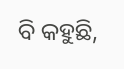ବି କହୁଛି,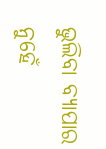ଭୁଲିବା ବ୍ୟାପାର ନୁହେଁ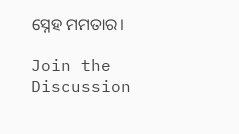ସ୍ନେହ ମମତାର।

Join the Discussion